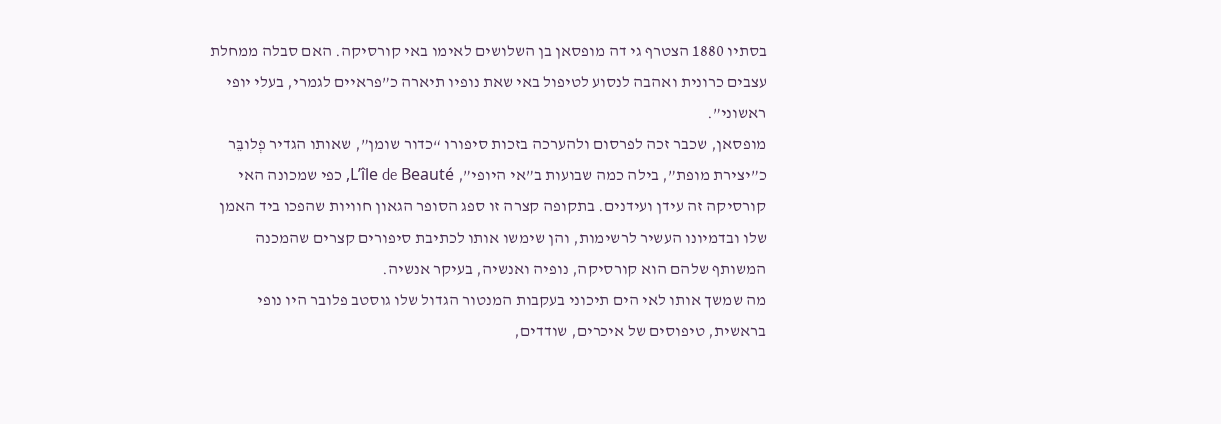בסתיו 1880 הצטרף גי דה מופסאן בן השלושים לאימו באי קורסיקה. האם סבלה ממחלת עצבים כרונית ואהבה לנסוע לטיפול באי שאת נופיו תיארה כ”פראיים לגמרי, בעלי יופי ראשוני”.
מופסאן, שכבר זכה לפרסום ולהערכה בזכות סיפורו “כדור שומן”, שאותו הגדיר פְלובֵּר כ”יצירת מופת”, בילה כמה שבועות ב”אי היופי”, L’île de Beauté, כפי שמכונה האי קורסיקה זה עידן ועידנים. בתקופה קצרה זו ספג הסופר הגאון חוויות שהפכו ביד האמן שלו ובדמיונו העשיר לרשימות, והן שימשו אותו לכתיבת סיפורים קצרים שהמכנה המשותף שלהם הוא קורסיקה, נופיה ואנשיה, בעיקר אנשיה.
מה שמשך אותו לאי הים תיכוני בעקבות המנטור הגדול שלו גוסטב פלובר היו נופי בראשית, טיפוסים של איכרים, שודדים,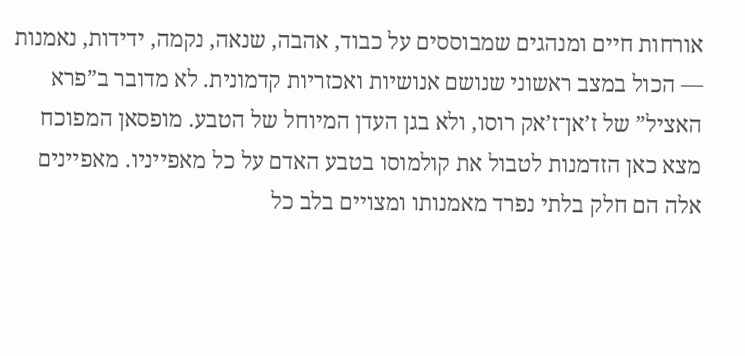אורחות חיים ומנהגים שמבוססים על כבוד, אהבה, שנאה, נקמה, ידידות, נאמנות — הכול במצב ראשוני שנושם אנושיות ואכזריות קדמונית. לא מדובר ב”פרא האציל” של ז’אן־ז’אק רוסו, ולא בגן העדן המיוחל של הטבע. מופסאן המפוכח מצא כאן הזדמנות לטבול את קולמוסו בטבע האדם על כל מאפייניו. מאפיינים אלה הם חלק בלתי נפרד מאמנותו ומצויים בלב כל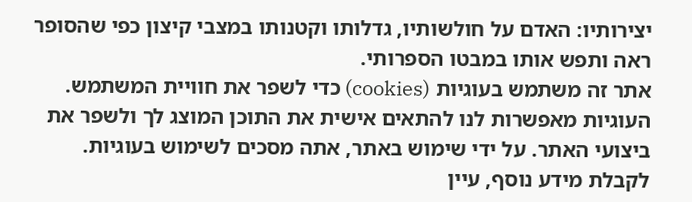יצירותיו: האדם על חולשותיו, גדלותו וקטנותו במצבי קיצון כפי שהסופר ראה ותפש אותו במבטו הספרותי.
אתר זה משתמש בעוגיות (cookies) כדי לשפר את חוויית המשתמש. העוגיות מאפשרות לנו להתאים אישית את התוכן המוצג לך ולשפר את ביצועי האתר. על ידי שימוש באתר, אתה מסכים לשימוש בעוגיות. לקבלת מידע נוסף, עיין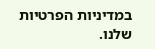במדיניות הפרטיות שלנו.